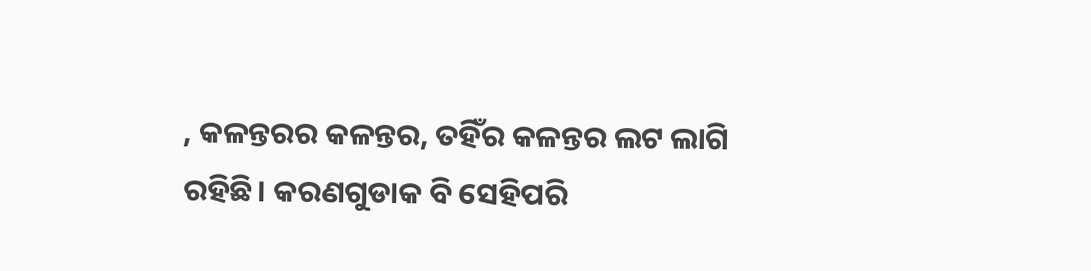, କଳନ୍ତରର କଳନ୍ତର, ତହିଁର କଳନ୍ତର ଲଟ ଲାଗି ରହିଛି। କରଣଗୁଡାକ ବି ସେହିପରି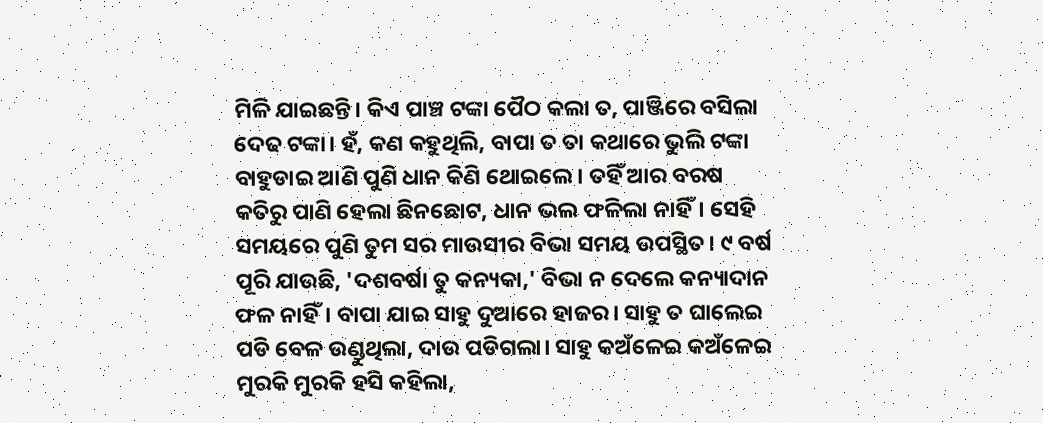ମିଳି ଯାଇଛନ୍ତି। କିଏ ପାଞ୍ଚ ଟଙ୍କା ପୈଠ କଲା ତ, ପାଞ୍ଜିରେ ବସିଲା ଦେଢ ଟଙ୍କା। ହଁ, କଣ କହୁଥିଲି, ବାପା ତ ତା କଥାରେ ଭୁଲି ଟଙ୍କା ବାହୁଡାଇ ଆଣି ପୁଣି ଧାନ କିଣି ଥୋଇଲେ। ତହିଁ ଆର ବରଷ କତିରୁ ପାଣି ହେଲା ଛିନଛୋଟ, ଧାନ ଭଲ ଫଳିଲା ନାହିଁ। ସେହି ସମୟରେ ପୁଣି ତୁମ ସର ମାଉସୀର ବିଭା ସମୟ ଉପସ୍ଥିତ। ୯ ବର୍ଷ ପୂରି ଯାଉଛି, 'ଦଶବର୍ଷା ତୁ କନ୍ୟକା,' ବିଭା ନ ଦେଲେ କନ୍ୟାଦାନ ଫଳ ନାହିଁ। ବାପା ଯାଇ ସାହୁ ଦୁଆରେ ହାଜର। ସାହୁ ତ ଘାଲେଇ ପଡି ବେଳ ଉଣ୍ଡୁଥିଲା, ଦାଉ ପଡିଗଲା। ସାହୁ କଅଁଳେଇ କଅଁଳେଇ ମୁରକି ମୁରକି ହସି କହିଲା,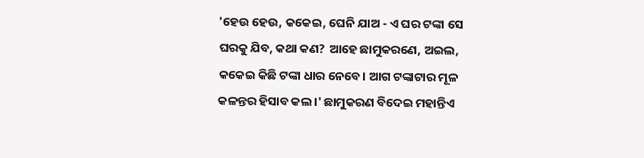'ହେଉ ହେଉ, କକେଇ, ଘେନି ଯାଅ - ଏ ଘର ଟଙ୍କା ସେ ଘରକୁ ଯିବ, କଥା କଣ? ଆହେ ଛାମୁକରଣେ, ଅଇଲ, କକେଇ କିଛି ଟଙ୍କା ଧାର ନେବେ। ଆଗ ଟଙ୍କାଟାର ମୂଳ କଳନ୍ତର ହିସାବ କଲ।' ଛାମୁକରଣ ବିଦେଇ ମହାନ୍ତିଏ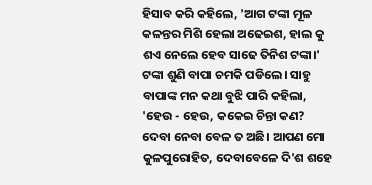ହିସାବ କରି କହିଲେ, 'ଆଗ ଟଙ୍କା ମୂଳ କଳନ୍ତର ମିଶି ହେଲା ଅଢେଇଶ, ହାଲ କୁ ଶଏ ନେଲେ ହେବ ସାଢେ ତିନିଶ ଟଙ୍କା।' ଟଙ୍କା ଶୁଣି ବାପା ଚମକି ପଡିଲେ। ସାହୁ ବାପାଙ୍କ ମନ କଥା ବୁଝି ପାରି କହିଲା, 'ହେଉ - ହେଉ, କକେଇ ଚିନ୍ତା କଣ? ଦେବା ନେବା ବେଳ ତ ଅଛି। ଆପଣ ମୋ କୁଳପୁରୋହିତ, ଦେବାବେଳେ ଦି'ଶ ଶହେ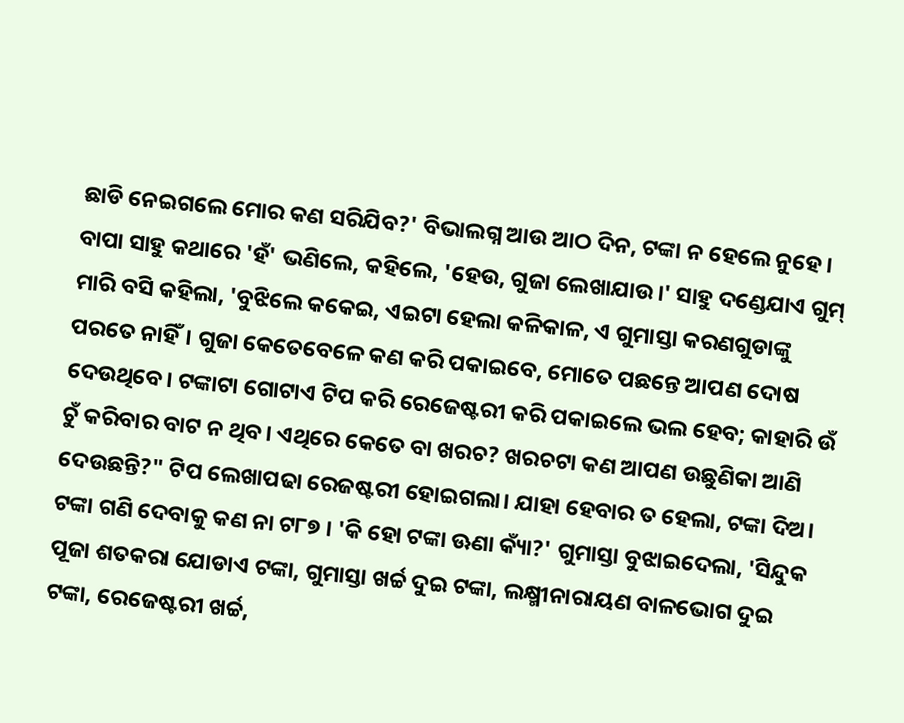ଛାଡି ନେଇଗଲେ ମୋର କଣ ସରିଯିବ?' ବିଭାଲଗ୍ନ ଆଉ ଆଠ ଦିନ, ଟଙ୍କା ନ ହେଲେ ନୁହେ। ବାପା ସାହୁ କଥାରେ 'ହଁ' ଭଣିଲେ, କହିଲେ, 'ହେଉ, ଗୁଜା ଲେଖାଯାଉ।' ସାହୁ ଦଣ୍ଡେଯାଏ ଗୁମ୍ ମାରି ବସି କହିଲା, 'ବୁଝିଲେ କକେଇ, ଏଇଟା ହେଲା କଳିକାଳ, ଏ ଗୁମାସ୍ତା କରଣଗୁଡାଙ୍କୁ ପରତେ ନାହିଁ। ଗୁଜା କେତେବେଳେ କଣ କରି ପକାଇବେ, ମୋତେ ପଛନ୍ତେ ଆପଣ ଦୋଷ ଦେଉଥିବେ। ଟଙ୍କାଟା ଗୋଟାଏ ଟିପ କରି ରେଜେଷ୍ଟରୀ କରି ପକାଇଲେ ଭଲ ହେବ; କାହାରି ଉଁ ଚୁଁ କରିବାର ବାଟ ନ ଥିବ। ଏଥିରେ କେତେ ବା ଖରଚ? ଖରଚଟା କଣ ଆପଣ ଉଛୁଣିକା ଆଣି ଦେଉଛନ୍ତି?" ଟିପ ଲେଖାପଢା ରେଜଷ୍ଟରୀ ହୋଇଗଲା। ଯାହା ହେବାର ତ ହେଲା, ଟଙ୍କା ଦିଅ। ଟଙ୍କା ଗଣି ଦେବାକୁ କଣ ନା ଟ୮୭ । 'କି ହୋ ଟଙ୍କା ଊଣା କ୍ୟାଁ?' ଗୁମାସ୍ତା ବୁଝାଇଦେଲା, 'ସିନ୍ଦୁକ ପୂଜା ଶତକରା ଯୋଡାଏ ଟଙ୍କା, ଗୁମାସ୍ତା ଖର୍ଚ୍ଚ ଦୁଇ ଟଙ୍କା, ଲକ୍ଷ୍ମୀନାରାୟଣ ବାଳଭୋଗ ଦୁଇ ଟଙ୍କା, ରେଜେଷ୍ଟରୀ ଖର୍ଚ୍ଚ,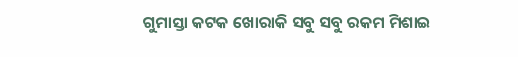ଗୁମାସ୍ତା କଟକ ଖୋରାକି ସବୁ ସବୁ ରକମ ମିଶାଇ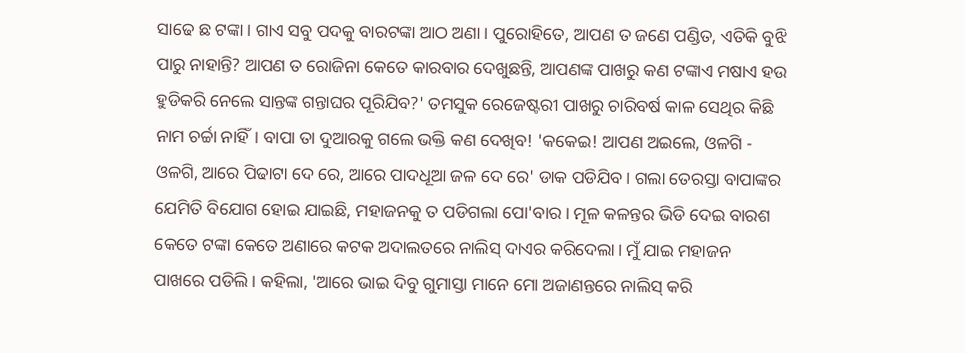ସାଢେ ଛ ଟଙ୍କା। ଗାଏ ସବୁ ପଦକୁ ବାରଟଙ୍କା ଆଠ ଅଣା। ପୁରୋହିତେ, ଆପଣ ତ ଜଣେ ପଣ୍ଡିତ, ଏତିକି ବୁଝି ପାରୁ ନାହାନ୍ତି? ଆପଣ ତ ରୋଜିନା କେତେ କାରବାର ଦେଖୁଛନ୍ତି, ଆପଣଙ୍କ ପାଖରୁ କଣ ଟଙ୍କାଏ ମଷାଏ ହଉ ହୁଡିକରି ନେଲେ ସାନ୍ତଙ୍କ ଗନ୍ତାଘର ପୂରିଯିବ?' ତମସୁକ ରେଜେଷ୍ଟରୀ ପାଖରୁ ଚାରିବର୍ଷ କାଳ ସେଥିର କିଛି ନାମ ଚର୍ଚ୍ଚା ନାହିଁ। ବାପା ତା ଦୁଆରକୁ ଗଲେ ଭକ୍ତି କଣ ଦେଖିବ! 'କକେଇ! ଆପଣ ଅଇଲେ, ଓଳଗି - ଓଳଗି, ଆରେ ପିଢାଟା ଦେ ରେ, ଆରେ ପାଦଧୂଆ ଜଳ ଦେ ରେ' ଡାକ ପଡିଯିବ। ଗଲା ତେରସ୍ତା ବାପାଙ୍କର ଯେମିତି ବିଯୋଗ ହୋଇ ଯାଇଛି, ମହାଜନକୁ ତ ପଡିଗଲା ପୋ'ବାର। ମୂଳ କଳନ୍ତର ଭିଡି ଦେଇ ବାରଶ କେତେ ଟଙ୍କା କେତେ ଅଣାରେ କଟକ ଅଦାଲତରେ ନାଲିସ୍ ଦାଏର କରିଦେଲା। ମୁଁ ଯାଇ ମହାଜନ ପାଖରେ ପଡିଲି। କହିଲା, 'ଆରେ ଭାଇ ଦିବୁ ଗୁମାସ୍ତା ମାନେ ମୋ ଅଜାଣନ୍ତରେ ନାଲିସ୍ କରି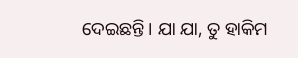ଦେଇଛନ୍ତି। ଯା ଯା, ତୁ ହାକିମ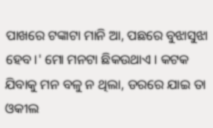ପାଖରେ ଟଙ୍କାଟା ମାନି ଆ, ପଛରେ ବୁଝାସୁଝା ହେବ।' ମୋ ମନଟା ଛିକଉଥାଏ। କଟକ ଯିବାକୁ ମନ ବଳୁ ନ ଥିଲା, ଡରରେ ଯାଇ ତା ଓକୀଲ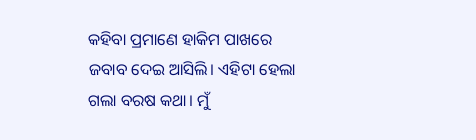କହିବା ପ୍ରମାଣେ ହାକିମ ପାଖରେ ଜବାବ ଦେଇ ଆସିଲି। ଏହିଟା ହେଲା ଗଲା ବରଷ କଥା। ମୁଁ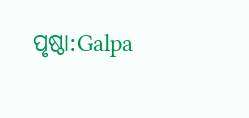ପୃଷ୍ଠା:Galpa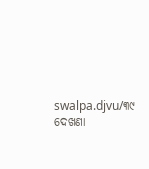swalpa.djvu/୩୯
ଦେଖଣା